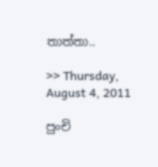තාත්තා..

>> Thursday, August 4, 2011

පුංචි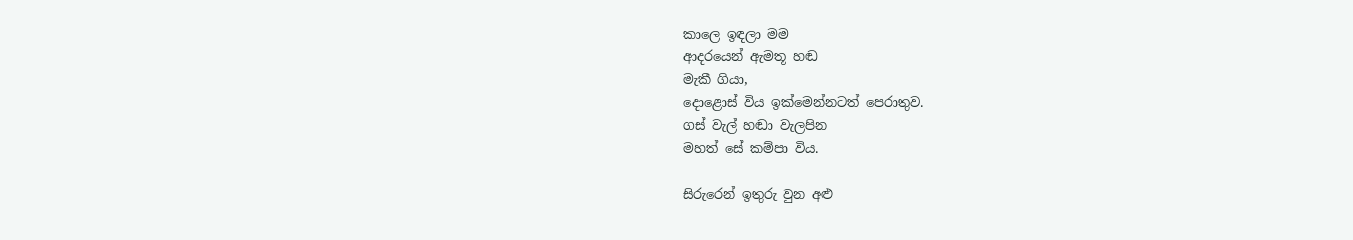කාලෙ ඉඳලා මම
ආදරයෙන් ඇමතූ හඬ
මැකී ගියා,
දොළොස් විය ඉක්මෙන්නටත් පෙරාතුව.
ගස් වැල් හඬා වැලපින
මහත් සේ කම්පා විය.

සිරුරෙන් ඉතුරු වුන අළු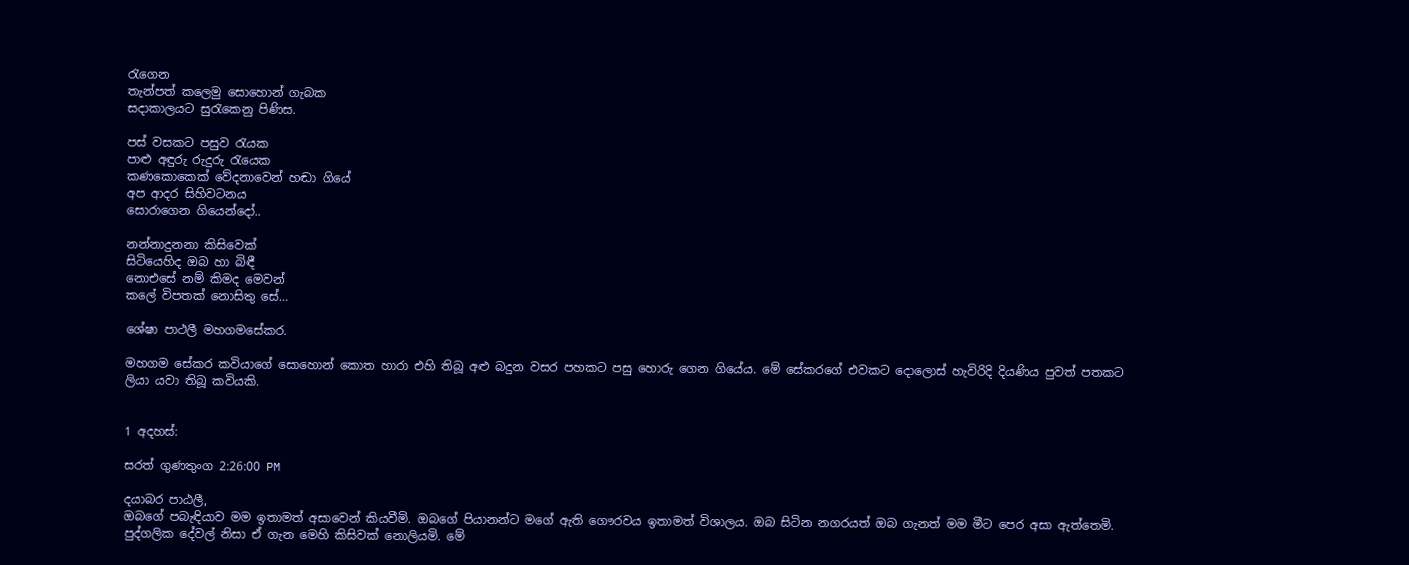රැගෙන
තැන්පත් කලෙමු සොහොන් ගැබක
සදාකාලයට සුරැකෙනු පිණිස.

පස් වසකට පසුව රැයක
පාළු අඳුරු රුදුරු රැයෙක
කණකොකෙක් වේදනාවෙන් හඬා ගියේ
අප ආදර සිහිවටනය
සොරාගෙන ගියෙන්දෝ..

නන්නාදුනනා කිසිවෙක්
සිටියෙහිද ඔබ හා බිඳී
නොඑසේ නම් කිමද මෙවන්
කලේ විපතක් නොසිතු සේ…

ශේෂා පාථලී මහගමසේකර.

මහගම සේකර කවියාගේ සොහොන් කොත හාරා එහි තිබූ අළු බදුන වසර පහකට පසු හොරු ගෙන ගියේය. මේ සේකරගේ එවකට දොලොස් හැවිරිදි දියණිය පුවත් පතකට ලියා යවා තිබූ කවියකි.


1 අදහස්:

සරත් ගුණතුංග 2:26:00 PM

දයාබර පාඨලී,
ඔබගේ පබැඳියාව මම ඉතාමත් අසාවෙන් කියවීමි. ඔබගේ පියානන්ට මගේ ඇති ගෞරවය ඉතාමත් විශාලය. ඔබ සිටින නගරයත් ඔබ ගැනත් මම මීට පෙර අසා ඇත්තෙමි. පුද්ගලික දේවල් නිසා ඒ ගැන මෙහි කිසිවක් නොලියමි. මේ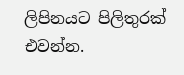ලිපිනයට පිලිතුරක් එවන්න.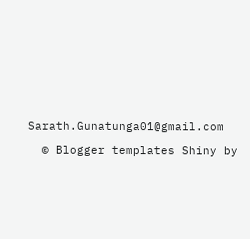Sarath.Gunatunga01@gmail.com

  © Blogger templates Shiny by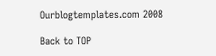Ourblogtemplates.com 2008

Back to TOP